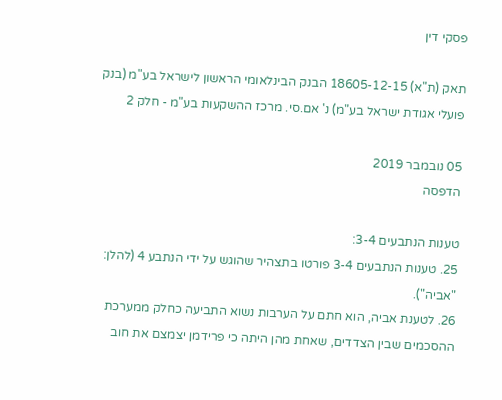פסקי דין

תאק (ת"א) 18605-12-15 הבנק הבינלאומי הראשון לישראל בע"מ (בנק פועלי אגודת ישראל בע"מ) נ' אם.סי. מרכז ההשקעות בע"מ - חלק 2

05 נובמבר 2019
הדפסה

טענות הנתבעים 3-4:
25. טענות הנתבעים 3-4 פורטו בתצהיר שהוגש על ידי הנתבע 4 (להלן: "אביה").
26. לטענת אביה, הוא חתם על הערבות נשוא התביעה כחלק ממערכת ההסכמים שבין הצדדים, שאחת מהן היתה כי פרידמן יצמצם את חוב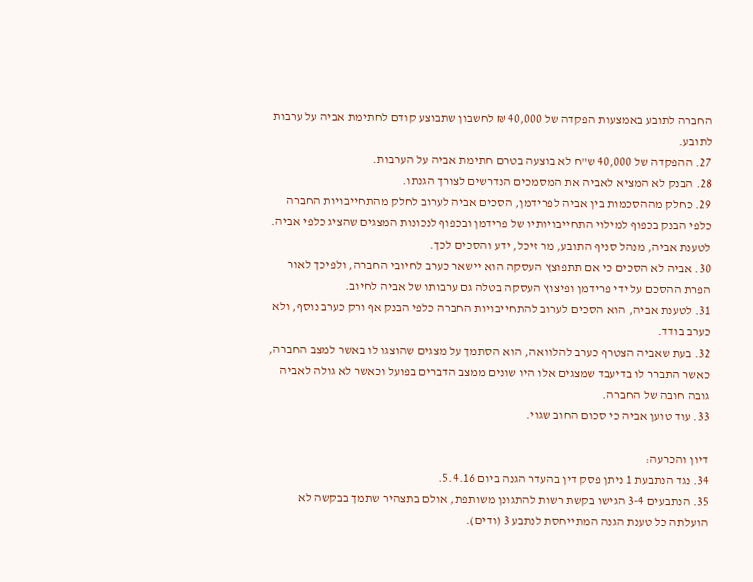החברה לתובע באמצעות הפקדה של 40,000 ₪ לחשבון שתבוצע קודם לחתימת אביה על ערבות לתובע.
27. ההפקדה של 40,000 ש"ח לא בוצעה בטרם חתימת אביה על הערבות.
28. הבנק לא המציא לאביה את המסמכים הנדרשים לצורך הגנתו.
29. כחלק מההסכמות בין אביה לפרידמן, הסכים אביה לערוב לחלק מהתחייבויות החברה כלפי הבנק בכפוף למילוי התחייבויותיו של פרידמן ובכפוף לנכונות המצגים שהציג כלפי אביה. לטענת אביה, מנהל סניף התובע, מר זיכל, ידע והסכים לכך.
30. אביה לא הסכים כי אם תתפוצץ העסקה הוא יישאר כערב לחיובי החברה, ולפיכך לאור הפרת ההסכם על ידי פרידמן ופיצוץ העסקה בטלה גם ערבותו של אביה לחיוב.
31. לטענת אביה, הוא הסכים לערוב להתחייבויות החברה כלפי הבנק אף ורק כערב נוסף, ולא כערב בודד.
32. בעת שאביה הצטרף כערב להלוואה, הוא הסתמך על מצגים שהוצגו לו באשר למצב החברה, כאשר התברר לו בדיעבד שמצגים אלו היו שונים ממצב הדברים בפועל וכאשר לא גולה לאביה גובה חובה של החברה.
33. עוד טוען אביה כי סכום החוב שגוי.

דיון והכרעה:
34. נגד הנתבעת 1 ניתן פסק דין בהעדר הגנה ביום 5.4.16.
35. הנתבעים 3-4 הגישו בקשת רשות להתגונן משותפת, אולם בתצהיר שתמך בבקשה לא הועלתה כל טענת הגנה המתייחסת לנתבע 3 (ודים).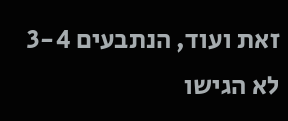זאת ועוד, הנתבעים 3-4 לא הגישו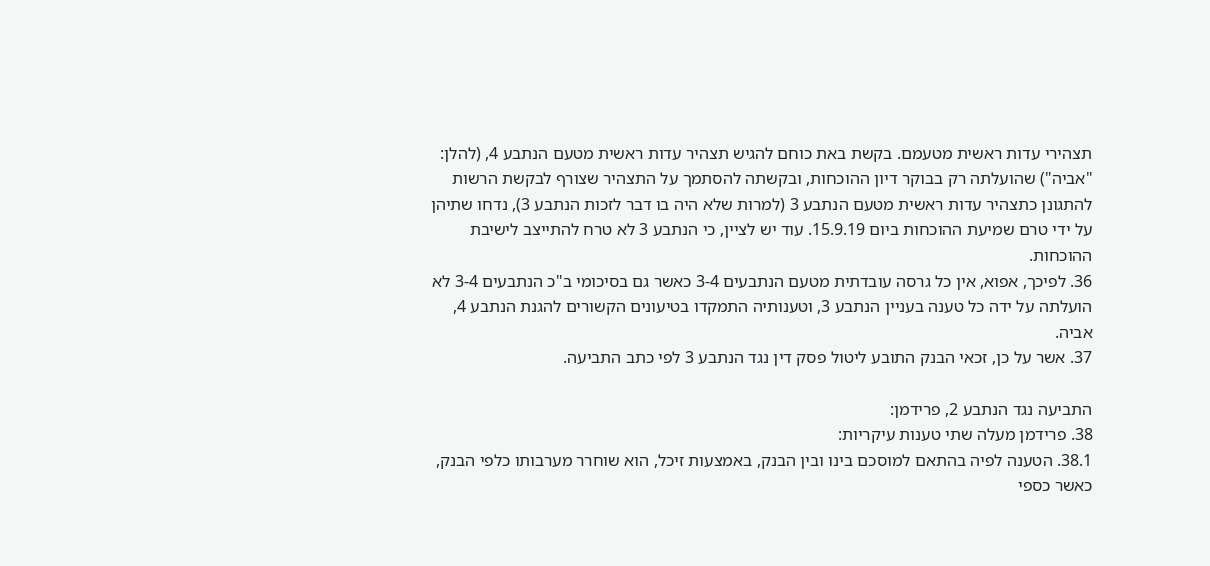תצהירי עדות ראשית מטעמם. בקשת באת כוחם להגיש תצהיר עדות ראשית מטעם הנתבע 4, (להלן: "אביה") שהועלתה רק בבוקר דיון ההוכחות, ובקשתה להסתמך על התצהיר שצורף לבקשת הרשות להתגונן כתצהיר עדות ראשית מטעם הנתבע 3 (למרות שלא היה בו דבר לזכות הנתבע 3), נדחו שתיהן על ידי טרם שמיעת ההוכחות ביום 15.9.19. עוד יש לציין, כי הנתבע 3 לא טרח להתייצב לישיבת ההוכחות.
36. לפיכך, אפוא, אין כל גרסה עובדתית מטעם הנתבעים 3-4 כאשר גם בסיכומי ב"כ הנתבעים 3-4 לא הועלתה על ידה כל טענה בעניין הנתבע 3, וטענותיה התמקדו בטיעונים הקשורים להגנת הנתבע 4, אביה.
37. אשר על כן, זכאי הבנק התובע ליטול פסק דין נגד הנתבע 3 לפי כתב התביעה.

התביעה נגד הנתבע 2, פרידמן:
38. פרידמן מעלה שתי טענות עיקריות:
38.1. הטענה לפיה בהתאם למוסכם בינו ובין הבנק, באמצעות זיכל, הוא שוחרר מערבותו כלפי הבנק, כאשר כספי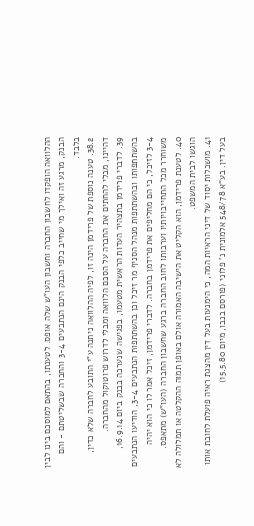ההלוואה הופקדו לחשבון החברה וחשבון העו"ש שלה אופס. לטענתו, בהתאם למוסכם בינו לבין הבנק, מרגע זה ואילך מי שחייב כלפי הבנק הינם הנתבעים 3-4 והחברה שבשליטתם - והם בלבד.
38.2. טענה נוספת של פרידמן הינה זו, לפיה ההלוואה ניתנה ע"י התובע לחברה שלא כדין, דהיינו, מבלי להחתים את החברה על הסכם הלוואה ומבלי לדרוש פרוטוקול מהחברה.
39. לדברי פרידמן בתצהיר העדות הראשית מטעמו, בפגישה שנערכה בבנק ביום 16.9.14, בהשתתפותו ובהשתתפות מנהל הסניף מר זיכל וכן בהשתתפות הנתבעים 3-4, הודיעו הנתבעים 3-4 לזיכל, כי הם מחליפים את פרידמן בחברה. לדברי פרידמן, זיכל אמר לו כי הוא יהיה משוחרר מכל התחייבויותיו וערבותו לחוב החברה ברגע שחשבון החברה (העו"ש) מתאפס.
40. לטענת פרידמן, הוא הקליט את הישיבה האמורה אולם באופן תמוה ההקלטה או תמלולה לא הוגשו לבית המשפט.
41. מושכלות יסוד של דיני הראיות המה, כי הימנעות בעל דין מהצגת ראיה פועלת לחובת אותו בעל דין. בע"א 548/78 אלמונית נ' פלוני (פורסם בנבו, מיום 15.5.80)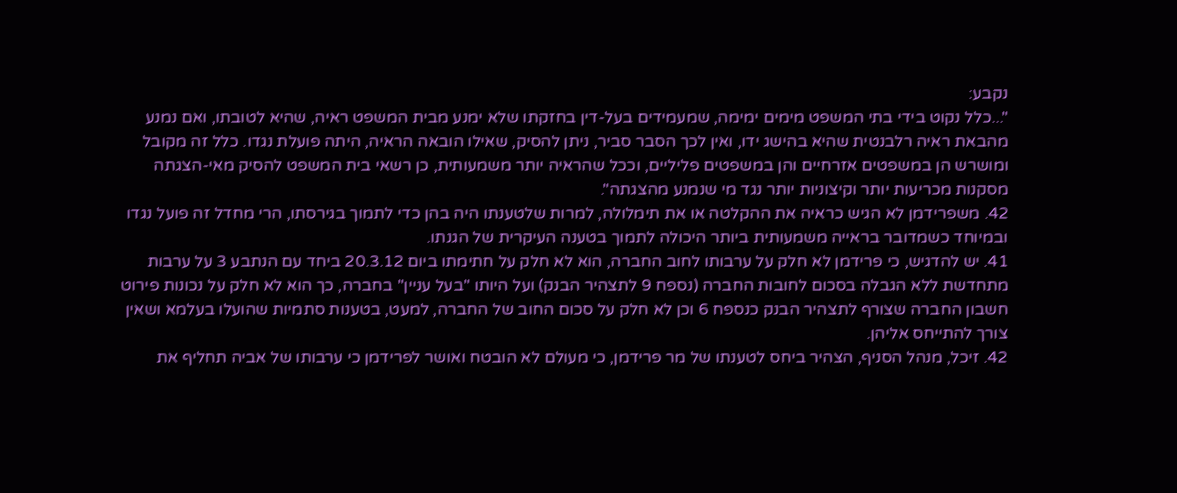נקבע:
"...כלל נקוט בידי בתי המשפט מימים ימימה, שמעמידים בעל-דין בחזקתו שלא ימנע מבית המשפט ראיה, שהיא לטובתו, ואם נמנע מהבאת ראיה רלבנטית שהיא בהישג ידו, ואין לכך הסבר סביר, ניתן להסיק, שאילו הובאה הראיה, היתה פועלת נגדו. כלל זה מקובל ומושרש הן במשפטים אזרחיים והן במשפטים פליליים, וככל שהראיה יותר משמעותית, כן רשאי בית המשפט להסיק מאי-הצגתה מסקנות מכריעות יותר וקיצוניות יותר נגד מי שנמנע מהצגתה".
42. משפרידמן לא הגיש כראיה את ההקלטה או את תימלולה, למרות שלטענתו היה בהן כדי לתמוך בגירסתו, הרי מחדל זה פועל נגדו ובמיוחד כשמדובר בראייה משמעותית ביותר היכולה לתמוך בטענה העיקרית של הגנתו.
41. יש להדגיש, כי פרידמן לא חלק על ערבותו לחוב החברה, הוא לא חלק על חתימתו ביום 20.3.12 ביחד עם הנתבע 3 על ערבות מתחדשת ללא הגבלה בסכום לחובות החברה (נספח 9 לתצהיר הבנק) ועל היותו "בעל עניין" בחברה, כך הוא לא חלק על נכונות פירוט חשבון החברה שצורף לתצהיר הבנק כנספח 6 וכן לא חלק על סכום החוב של החברה, למעט, בטענות סתמיות שהועלו בעלמא ושאין צורך להתייחס אליהן.
42. זיכל, מנהל הסניף, הצהיר ביחס לטענתו של מר פרידמן, כי מעולם לא הובטח ואושר לפרידמן כי ערבותו של אביה תחליף את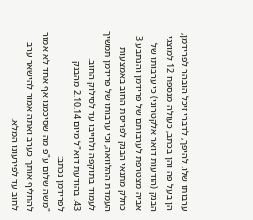ערבותו שלו. להיפך, לדברי זיכל הובהר לפרידמן, הן בעל פה והן בכתב, כעולה מנספח 12 למוצגי הבנק (הודעות דואר אלקטרוני) כי ערבותו של אביה מצטרפת לערבותם של פרידמן והנתבע 3 כחלק מתנאי הבנק לפריסת החוב באמצעות העמדת ההלוואה, וכי ערבותו של פרידמן תמשיך לעמוד בתוקפה ולחייבו עד לסילוק החוב.
43. בהודעת דוא"ל מיום 2.10.14 מהבנק לפרידמן נכתב:
"משה שלום ע"פ מה שסיכמנו אף אחד לא אמור להחליף אותך כערב ואתה אמור להישאר ערב לחוב עד לפירעונו המלא.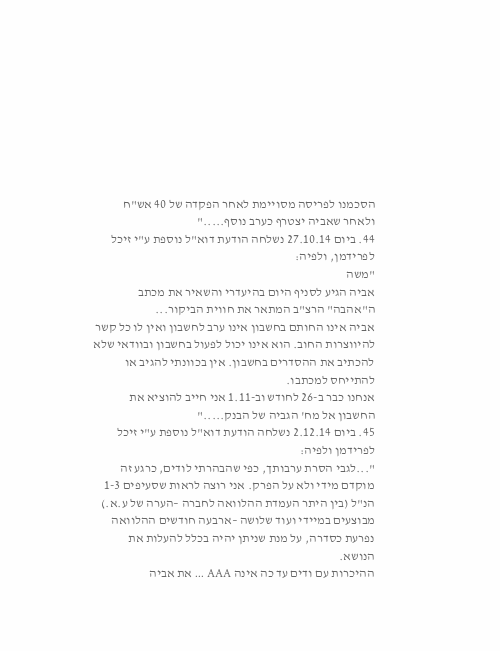הסכמנו לפריסה מסויימת לאחר הפקדה של 40 אש"ח ולאחר שאביה יצטרף כערב נוסף....."
44. ביום 27.10.14 נשלחה הודעת דוא"ל נוספת ע"י זיכל לפרידמן, ולפיה:
"משה
אביה הגיע לסניף היום בהיעדרי והשאיר את מכתב ה"אהבה" הרצ"ב המתאר את חווית הביקור...
אביה אינו החותם בחשבון אינו ערב לחשבון ואין לו כל קשר להיווצרות החוב. הוא אינו יכול לפעול בחשבון ובוודאי שלא להכתיב את ההסדרים בחשבון. אין בכוונתי להגיב או להתייחס למכתבו.
אנחנו כבר ב-26 לחודש וב-1.11 אני חייב להוציא את החשבון אל מח' הגביה של הבנק....."
45. ביום 2.12.14 נשלחה הודעת דוא"ל נוספת ע"י זיכל לפרידמן ולפיה:
"...לגבי הסרת ערבותך, כפי שהבהרתי לודים, כרגע זה מוקדם מידי ולא על הפרק. אני רוצה לראות שסעיפים 1-3 הנ"ל (בין היתר העמדת ההלוואה לחברה –הערה של ע.א.) מבוצעים במיידי ועוד שלושה –ארבעה חודשים ההלוואה נפרעת כסדרה, על מנת שניתן יהיה בכלל להעלות את הנושא.
ההיכרות עם ודים עד כה אינה AAA ... את אביה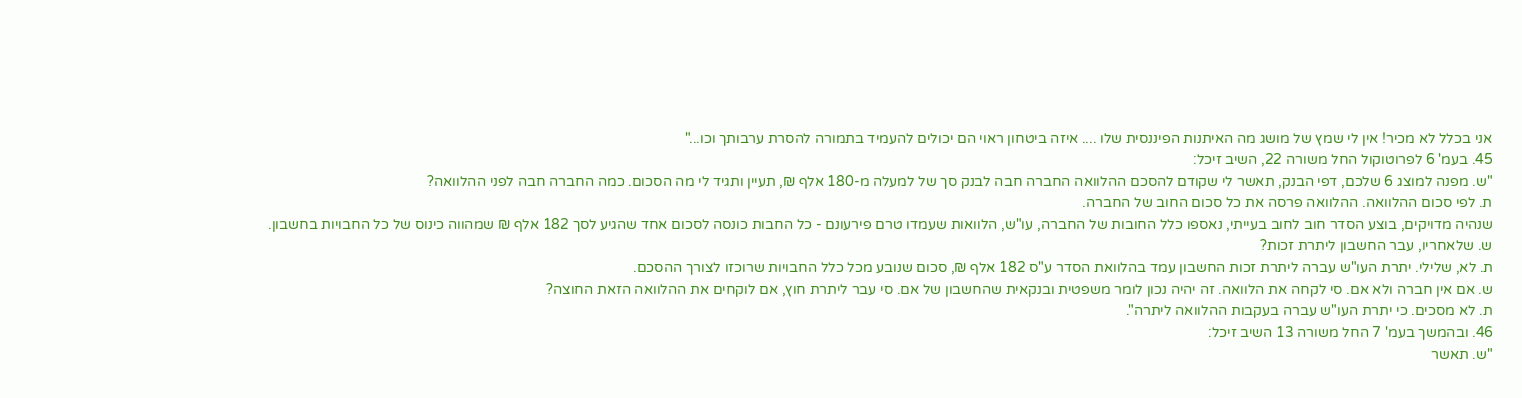אני בכלל לא מכיר! אין לי שמץ של מושג מה האיתנות הפיננסית שלו .... איזה ביטחון ראוי הם יכולים להעמיד בתמורה להסרת ערבותך וכו..."
45. בעמ' 6 לפרוטוקול החל משורה 22, השיב זיכל:
"ש. מפנה למוצג 6 שלכם, דפי הבנק, תאשר לי שקודם להסכם ההלוואה החברה חבה לבנק סך של למעלה מ-180 אלף ₪, תעיין ותגיד לי מה הסכום. כמה החברה חבה לפני ההלוואה?
ת. לפי סכום ההלוואה. ההלוואה פרסה את כל סכום החוב של החברה.
שנהיה מדויקים, בוצע הסדר חוב לחוב בעייתי, נאספו כלל החובות של החברה, עו"ש, הלוואות שעמדו טרם פירעונם - כל החבות כונסה לסכום אחד שהגיע לסך 182 אלף ₪ שמהווה כינוס של כל החבויות בחשבון.
ש. שלאחריו, עבר החשבון ליתרת זכות?
ת. לא, שלילי. יתרת העו"ש עברה ליתרת זכות החשבון עמד בהלוואת הסדר ע"ס 182 אלף ₪, סכום שנובע מכל כלל החבויות שרוכזו לצורך ההסכם.
ש. אם אין חברה ולא אם. סי לקחה את הלוואה. זה יהיה נכון לומר משפטית ובנקאית שהחשבון של אם. סי עבר ליתרת חוץ, אם לוקחים את ההלוואה הזאת החוצה?
ת. לא מסכים. כי יתרת העו"ש עברה בעקבות ההלוואה ליתרה".
46. ובהמשך בעמ' 7 החל משורה 13 השיב זיכל:
"ש. תאשר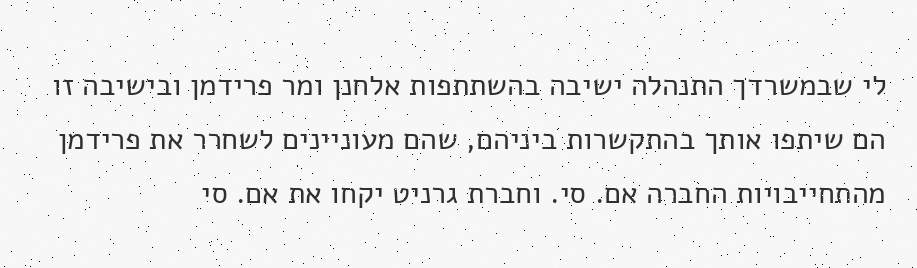לי שבמשרדך התנהלה ישיבה בהשתתפות אלחנן ומר פרידמן ובישיבה זו הם שיתפו אותך בהתקשרות ביניהם, שהם מעוניינים לשחרר את פרידמן מהתחייבויות החברה אם. סי. וחברת גרניט יקחו את אם. סי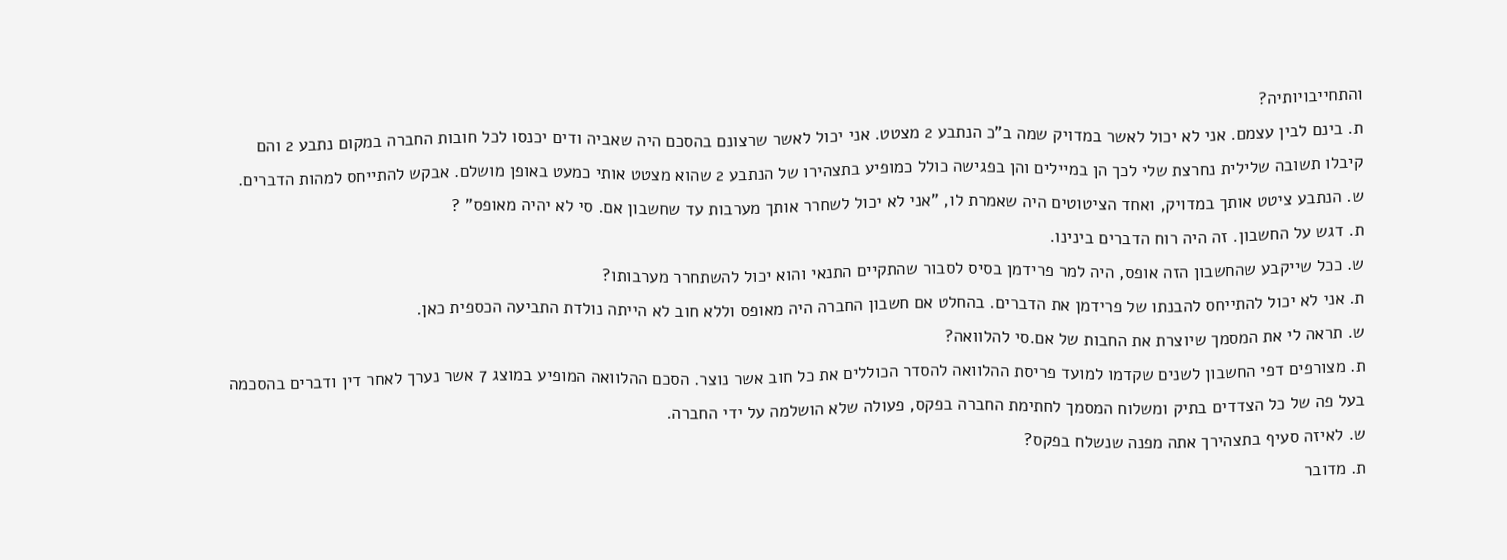והתחייבויותיה?
ת. בינם לבין עצמם. אני לא יכול לאשר במדויק שמה ב"כ הנתבע 2 מצטט. אני יכול לאשר שרצונם בהסכם היה שאביה ודים יכנסו לכל חובות החברה במקום נתבע 2 והם קיבלו תשובה שלילית נחרצת שלי לכך הן במיילים והן בפגישה כולל כמופיע בתצהירו של הנתבע 2 שהוא מצטט אותי כמעט באופן מושלם. אבקש להתייחס למהות הדברים.
ש. הנתבע ציטט אותך במדויק, ואחד הציטוטים היה שאמרת לו, "אני לא יכול לשחרר אותך מערבות עד שחשבון אם. סי לא יהיה מאופס" ?
ת. דגש על החשבון. זה היה רוח הדברים בינינו.
ש. ככל שייקבע שהחשבון הזה אופס, היה למר פרידמן בסיס לסבור שהתקיים התנאי והוא יכול להשתחרר מערבותו?
ת. אני לא יכול להתייחס להבנתו של פרידמן את הדברים. בהחלט אם חשבון החברה היה מאופס וללא חוב לא הייתה נולדת התביעה הכספית כאן.
ש. תראה לי את המסמך שיוצרת את החבות של אם.סי להלוואה?
ת. מצורפים דפי החשבון לשנים שקדמו למועד פריסת ההלוואה להסדר הכוללים את כל חוב אשר נוצר. הסכם ההלוואה המופיע במוצג 7 אשר נערך לאחר דין ודברים בהסכמה בעל פה של כל הצדדים בתיק ומשלוח המסמך לחתימת החברה בפקס, פעולה שלא הושלמה על ידי החברה.
ש. לאיזה סעיף בתצהירך אתה מפנה שנשלח בפקס?
ת. מדובר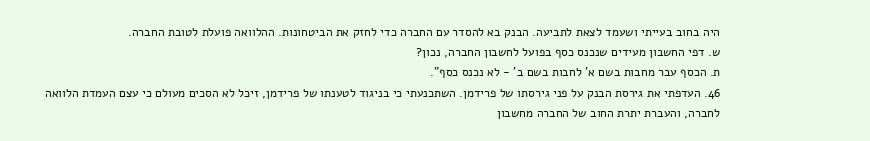היה בחוב בעייתי ושעמד לצאת לתביעה. הבנק בא להסדר עם החברה כדי לחזק את הביטחונות. ההלוואה פועלת לטובת החברה.
ש. דפי החשבון מעידים שנכנס כסף בפועל לחשבון החברה, נכון?
ת. הכסף עבר מחבות בשם א' לחבות בשם ב' - לא נכנס כסף".
46. העדפתי את גירסת הבנק על פני גירסתו של פרידמן. השתכנעתי כי בניגוד לטענתו של פרידמן, זיכל לא הסכים מעולם כי עצם העמדת הלוואה לחברה, והעברת יתרת החוב של החברה מחשבון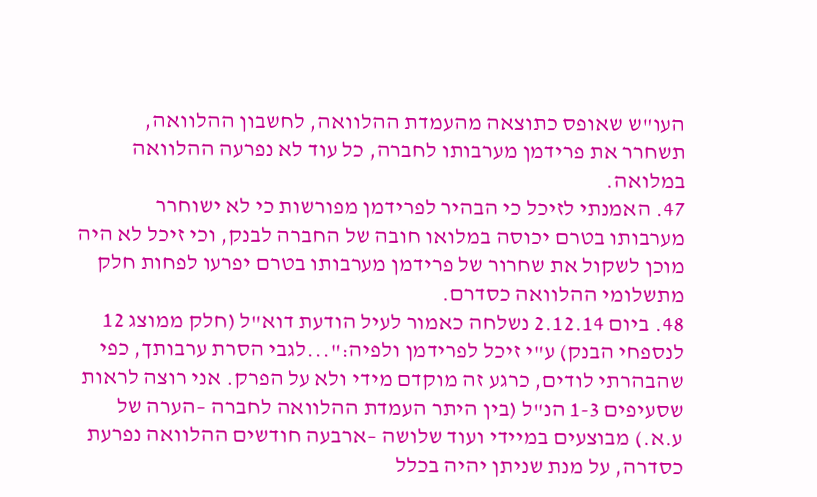העו"ש שאופס כתוצאה מהעמדת ההלוואה, לחשבון ההלוואה, תשחרר את פרידמן מערבותו לחברה, כל עוד לא נפרעה ההלוואה במלואה.
47. האמנתי לזיכל כי הבהיר לפרידמן מפורשות כי לא ישוחרר מערבותו בטרם יכוסה במלואו חובה של החברה לבנק, וכי זיכל לא היה מוכן לשקול את שחרור של פרידמן מערבותו בטרם יפרעו לפחות חלק מתשלומי ההלוואה כסדרם.
48. ביום 2.12.14 נשלחה כאמור לעיל הודעת דוא"ל (חלק ממוצג 12 לנספחי הבנק) ע"י זיכל לפרידמן ולפיה:"...לגבי הסרת ערבותך, כפי שהבהרתי לודים, כרגע זה מוקדם מידי ולא על הפרק. אני רוצה לראות שסעיפים 1-3 הנ"ל (בין היתר העמדת ההלוואה לחברה –הערה של ע.א.) מבוצעים במיידי ועוד שלושה –ארבעה חודשים ההלוואה נפרעת כסדרה, על מנת שניתן יהיה בכלל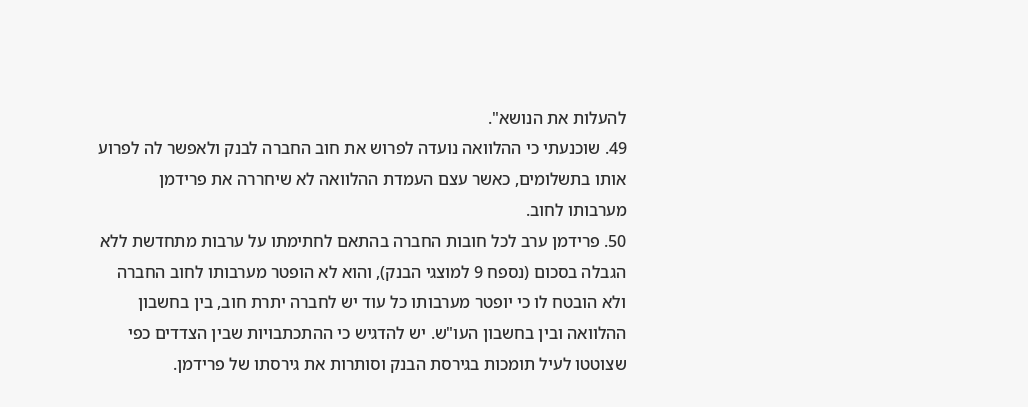להעלות את הנושא".
49. שוכנעתי כי ההלוואה נועדה לפרוש את חוב החברה לבנק ולאפשר לה לפרוע אותו בתשלומים, כאשר עצם העמדת ההלוואה לא שיחררה את פרידמן מערבותו לחוב.
50. פרידמן ערב לכל חובות החברה בהתאם לחתימתו על ערבות מתחדשת ללא הגבלה בסכום (נספח 9 למוצגי הבנק), והוא לא הופטר מערבותו לחוב החברה ולא הובטח לו כי יופטר מערבותו כל עוד יש לחברה יתרת חוב, בין בחשבון ההלוואה ובין בחשבון העו"ש. יש להדגיש כי ההתכתבויות שבין הצדדים כפי שצוטטו לעיל תומכות בגירסת הבנק וסותרות את גירסתו של פרידמן.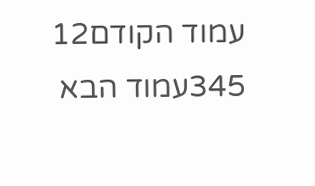עמוד הקודם12
345עמוד הבא